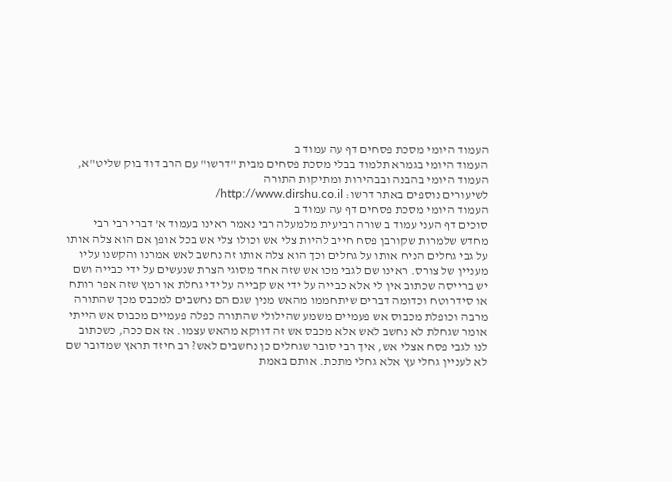העמוד היומי מסכת פסחים דף עה עמוד ב
העמוד היומי בגמרא תלמוד בבלי מסכת פסחים מבית "דרשו" עם הרב דוד בוק שליט"א, העמוד היומי בהבנה ובבהירות ומתיקות התורה
לשיעורים נוספים באתר דרשו: http://www.dirshu.co.il/
העמוד היומי מסכת פסחים דף עה עמוד ב
סוכים דף העני עמוד ב שורה רביעית מלמעלה רבי נאמר ראינו בעמוד א' דברי רבי רבי מחדש שלמרות שקורבן פסח חייב להיות צלי אש וכולו צלי אש בכל אופן אם הוא צלה אותו על גבי גחלים הניח אותו על גחלים וכך הוא צלה אותו זה נחשב לאש אמרנו והקשנו עליו מעניין של צורס. ראינו שם לגבי מכו אש שזה אחד מסוגי הצרת שנעשים על ידי כבייה ושם יש ברייסה שכתוב אין לי אלא כבייה על ידי אש קבייה על ידי גחלת או רמץ שזה אפר רותח או סידרוטח וכדומה דברים שיתחממו מהאש מנין שגם הם נחשבים למכבס מכך שהתורה מרבה וכופלת מכבוס אש פעמיים משמע שהילולי שהתורה כפלה פעמיים מכבוס אש הייתי אומר שגחלת לא נחשב לאש אלא מכבס אש זה דווקא מהאש עצמו. אז אם ככה, כשכתוב לנו לגבי פסח אצלי אש, איך רבי סובר שגחלים כן נחשבים לאש? רב חיזד תראץ שמדובר שם לא לעניין גחלי עץ אלא גחלי מתכת. אותם באמת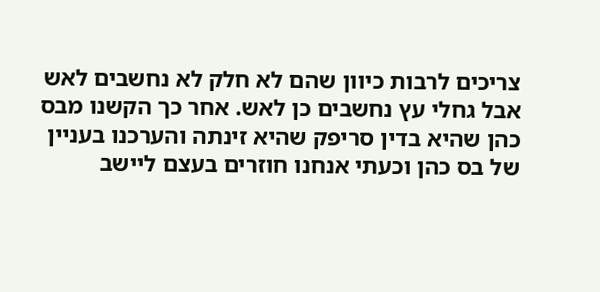צריכים לרבות כיוון שהם לא חלק לא נחשבים לאש אבל גחלי עץ נחשבים כן לאש. אחר כך הקשנו מבס כהן שהיא בדין סריפק שהיא זינתה והערכנו בעניין של בס כהן וכעתי אנחנו חוזרים בעצם ליישב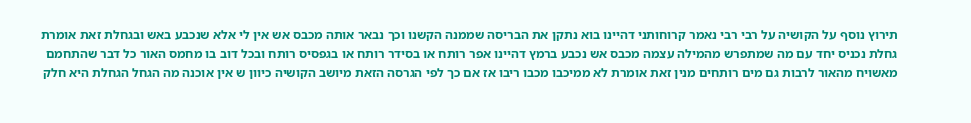תירוץ נוסף על הקושיה על רבי רבי נאמר קרוחותני דהיינו בוא נתקן את הבריסה שממנה הקשנו וכך נבאר אותה מכבס אש אין לי אלא שנכבע באש ובגחלת זאת אומרת גחלת נכניס יחד עם מה שמתפרש מהמילה עצמה מכבס אש נכבע ברמץ דהיינו אפר רותח או בסידר רותח או בגפסיס רותח ובכל דוב בו מחמס האור כל דבר שהתחמם מאשויח מהאור לרבות גם מים רותחים מנין זאת אומרת לא ממיכבו מכבו ריבו אז אם כך לפי הגרסה הזאת מיושב הקושיה כיוון ש אין אוכנה מה הגחל הגחלת היא חלק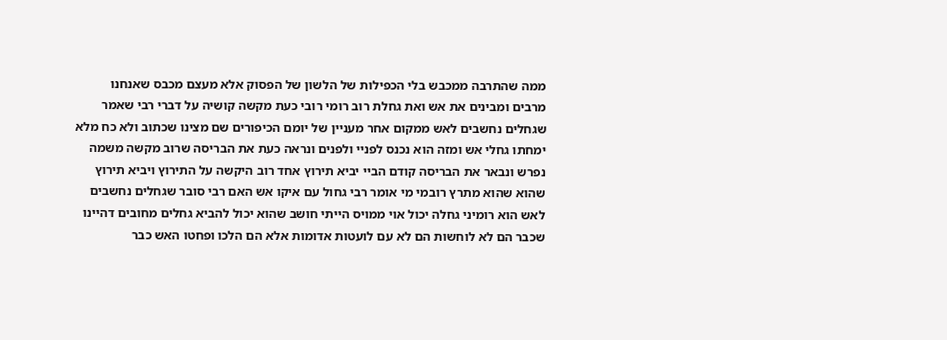ממה שהתרבה ממכבש בלי הכפילות של הלשון של הפסוק אלא מעצם מכבס שאנחנו מרבים ומבינים את אש ואת גחלת רוב רומי רובי כעת מקשה קושיה על דברי רבי שאמר שגחלים נחשבים לאש ממקום אחר מעניין של יומם הכיפורים שם מצינו שכתוב ולא כח מלא ימחתו גחלי אש ומזה הוא נכנס לפניי ולפנים ונראה כעת את הבריסה שרוב מקשה משמה נפרש ונבאר את הבריסה קודם הביי יביא תירוץ אחד רוב היקשה על התירוץ ויביא תירוץ שהוא שהוא מתרץ רובמי מי אומר רבי גחול עם איקו אש האם רבי סובר שגחלים נחשבים לאש הוא רומיני גחלה יכול אוי ממויס הייתי חושב שהוא יכול להביא גחלים מחובים דהיינו שכבר הם לא לוחשות הם לא עם לועטות אדומות אלא הם הלכו ופחטו האש כבר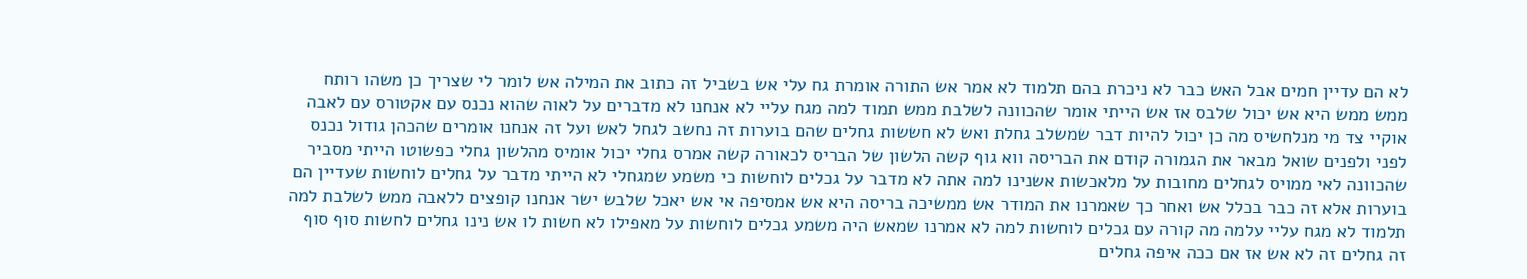לא הם עדיין חמים אבל האש כבר לא ניכרת בהם תלמוד לא אמר אש התורה אומרת גח עלי אש בשביל זה כתוב את המילה אש לומר לי שצריך כן משהו רותח ממש ממש היא אש יכול שלבס אז אש הייתי אומר שהכוונה לשלבת ממש תמוד למה מגח עליי לא אנחנו לא מדברים על לאוה שהוא נכנס עם אקטורס עם לאבה אוקיי צד מי מנלחשיס מה כן יכול להיות דבר שמשלב גחלת ואש לא חששות גחלים שהם בוערות זה נחשב לגחל לאש ועל זה אנחנו אומרים שהכהן גודול נכנס לפני ולפנים שואל מבאר את הגמורה קודם את הבריסה ווא גוף קשה הלשון של הבריס לכאורה קשה אמרס גחלי יכול אומיס מהלשון גחלי כפשוטו הייתי מסביר שהכוונה לאי ממויס לגחלים מחובות על מלאכשות אשנינו למה אתה לא מדבר על גכלים לוחשות כי משמע שמגחלי לא הייתי מדבר על גחלים לוחשות שעדיין הם בוערות אלא זה כבר בכלל אש ואחר כך שאמרנו את המודר אש ממשיכה בריסה היא אש אמסיפה אי אש יאכל שלבש ישר אנחנו קופצים ללאבה ממש לשלבת למה תלמוד לא מגח עליי עלמה מה קורה עם גכלים לוחשות למה לא אמרנו שמאש היה משמע גכלים לוחשות על מאפילו לא חשות לו אש נינו גחלים לחשות סוף סוף זה גחלים זה לא אש אז אם ככה איפה גחלים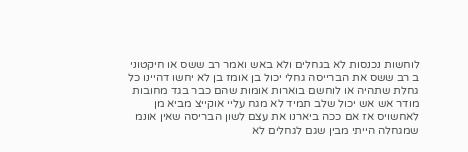לוחשות נכנסות לא בגחלים ולא באש ואמר רב ששס או חיקטוני ב רב ששס את הברייסה גחלי יכול בן אומז בן לא יחשו דהיינו כל גחלת שתהיה או לוחשם בוארות אומות שהם כבר בגד מחובות מודר אש אש יכול שלב תמיד לא מגח עליי אוקייצ מביא מן לאחשויס אז אם ככה ביארנו את עצם לשון הבריסה שאין אונמ שמגחלה הייתי מבין שגם לגחלים לא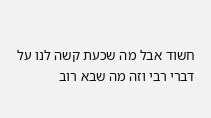חשוד אבל מה שכעת קשה לנו על דברי רבי וזה מה שבא רוב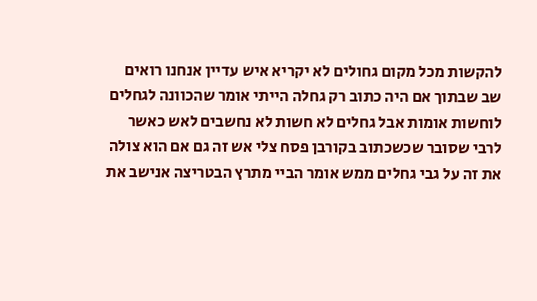להקשות מכל מקום גחולים לא יקריא איש עדיין אנחנו רואים שב שבתוך אם היה כתוב רק גחלה הייתי אומר שהכוונה לגחלים לוחשות אומות אבל גחלים לא חשות לא נחשבים לאש כאשר לרבי שסובר שכשכתוב בקורבן פסח צלי אש זה גם אם הוא צולה את זה על גבי גחלים ממש אומר הביי מתרץ הבטריצה אנישב את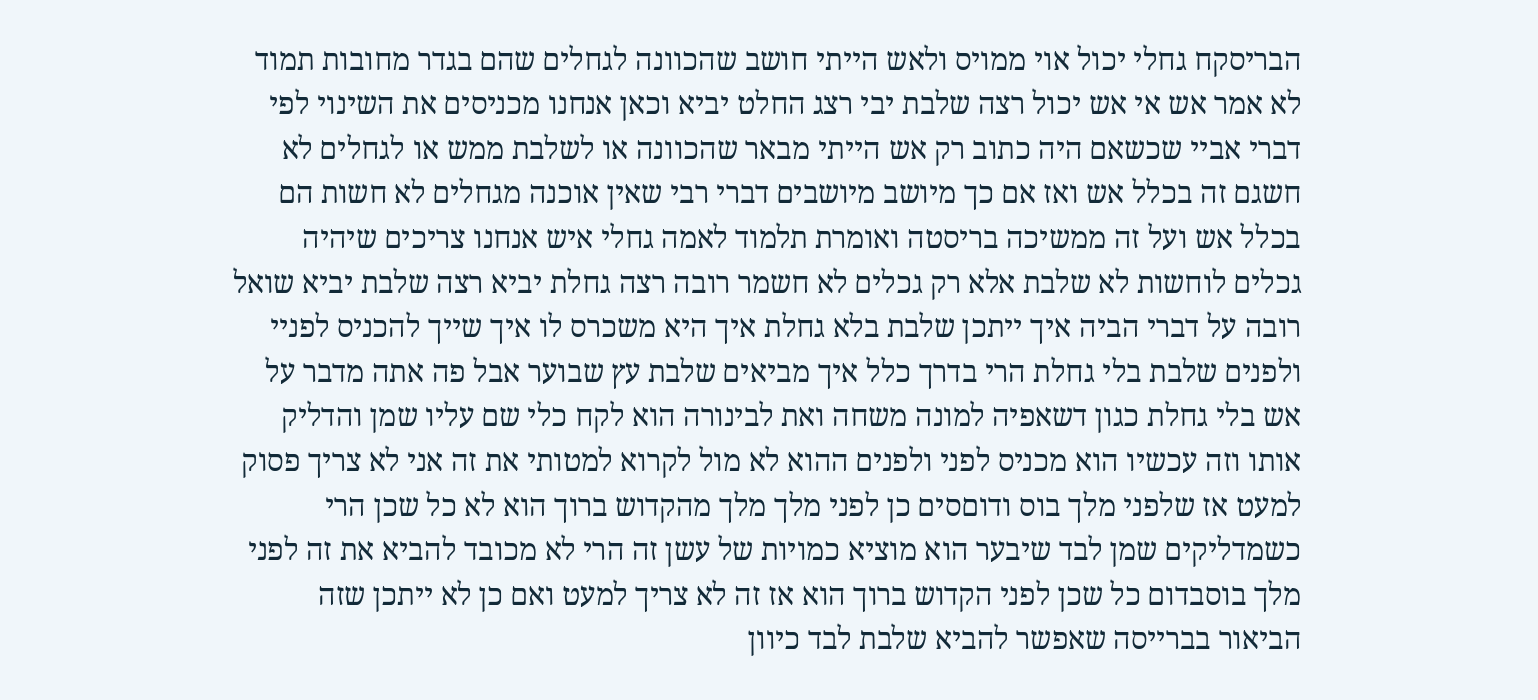הבריסקח גחלי יכול אוי ממויס ולאש הייתי חושב שהכוונה לגחלים שהם בגדר מחובות תמוד לא אמר אש אי אש יכול רצה שלבת יבי רצג החלט יביא וכאן אנחנו מכניסים את השינוי לפי דברי אביי שכשאם היה כתוב רק אש הייתי מבאר שהכוונה או לשלבת ממש או לגחלים לא חשגם זה בכלל אש ואז אם כך מיושב מיושבים דברי רבי שאין אוכנה מגחלים לא חשות הם בכלל אש ועל זה ממשיכה בריסטה ואומרת תלמוד לאמה גחלי איש אנחנו צריכים שיהיה גכלים לוחשות לא שלבת אלא רק גכלים לא חשמר רובה רצה גחלת יביא רצה שלבת יביא שואל רובה על דברי הביה איך ייתכן שלבת בלא גחלת איך היא משכרס לו איך שייך להכניס לפניי ולפנים שלבת בלי גחלת הרי בדרך כלל איך מביאים שלבת עץ שבוער אבל פה אתה מדבר על אש בלי גחלת כגון דשאפיה למונה משחה ואת לבינורה הוא לקח כלי שם עליו שמן והדליק אותו וזה עכשיו הוא מכניס לפני ולפנים ההוא לא מול לקרוא למטותי את זה אני לא צריך פסוק למעט אז שלפני מלך בוס ודוםסים כן לפני מלך מלך מהקדוש ברוך הוא לא כל שכן הרי כשמדליקים שמן לבד שיבער הוא מוציא כמויות של עשן זה הרי לא מכובד להביא את זה לפני מלך בוסבדום כל שכן לפני הקדוש ברוך הוא אז זה לא צריך למעט ואם כן לא ייתכן שזה הביאור בברייסה שאפשר להביא שלבת לבד כיוון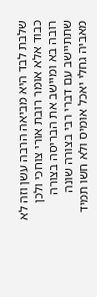שלבת לבד היא מביאה הרבה עשן וזה לא כבוד אלא אומר רובת אורי צוחכי ולכן רובה בא ומיישב את הבריסה בצורה שתתיישב עם דברי רבי בצורה שונה מאביה גחלי יאכל אומיס ולא חשו תמיד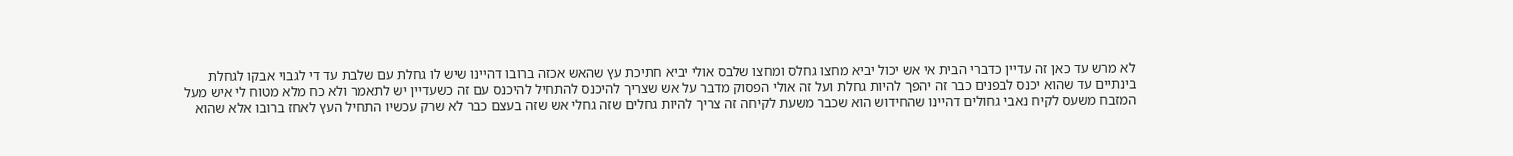לא מרש עד כאן זה עדיין כדברי הבית אי אש יכול יביא מחצו גחלס ומחצו שלבס אולי יביא חתיכת עץ שהאש אכזה ברובו דהיינו שיש לו גחלת עם שלבת עד די לגבוי אבקו לגחלת בינתיים עד שהוא יכנס לבפנים כבר זה יהפך להיות גחלת ועל זה אולי הפסוק מדבר על אש שצריך להיכנס להתחיל להיכנס עם זה כשעדיין יש לתאמר ולא כח מלא מטוח לי איש מעל המזבח משעס לקיח נאבי גחולים דהיינו שהחידוש הוא שכבר משעת לקיחה זה צריך להיות גחלים שזה גחלי אש שזה בעצם כבר לא שרק עכשיו התחיל העץ לאחז ברובו אלא שהוא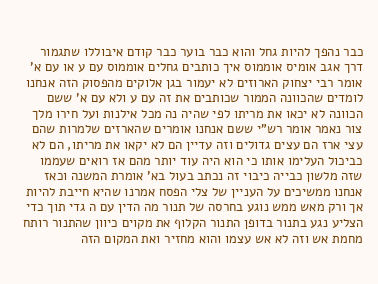כבר נהפך להיות גחל והוא כבר בוער כבר קודם איבוללו שתגמור דרך אגב אומיס אוממוס איך כותבים גחלים אוממוס עם ע או עם א' אומר רבי יצחוק הארוזים לא יעמור בגן אלוקים מהפסוק הזה אנחנו לומדים שהכוונה הממור שכותבים את זה עם ע ולא עם א' ששם הכוונה לא יכאו את מריתו לפי שהיה נה מכל אילנות ועל חירו מלך צור נאמר אומר רש"י ששם אנחנו אומרים שהארזים שלמרות שהם עצי ארז הם עצים גדולים וזה עדיין הם לא יקאו את מריתו, הם לא כביכול העלימו אותו כי הוא היה עוד יותר מהם אז רואים שעממו שזה מלשון כבייה כיבוי זה נכתב בעול בא' אומרת המשנה וכאז אנחנו ממשיכים על העניין של צלי הפסח אמרנו שהיא חייבת להיות אך ורק מאש ממש נוגע בחרסה של תנור מה הדין עם ה גדי תוך כדי הצליע נגע בתנור בדופן התנור הקלוף את מקוים כיוון שהתנור רותח מחמת אש וזה לא אש עצמו והוא מחזיר ואת המקום הזה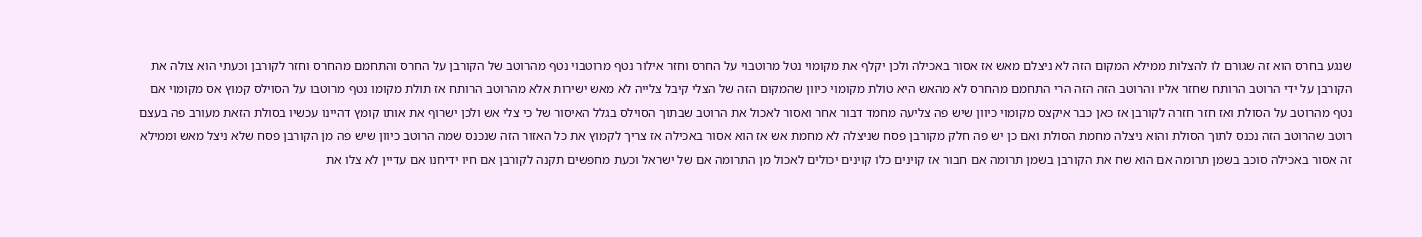שנגע בחרס הוא זה שגורם לו להצלות ממילא המקום הזה לא ניצלם מאש אז אסור באכילה ולכן יקלף את מקומוי נטל מרוטבוי על החרס וחזר אילור נטף מרוטבוי נטף מהרוטב של הקורבן על החרס והתחמם מהחרס וחזר לקורבן וכעתי הוא צולה את הקורבן על ידי הרוטב הרותח שחזר אליו והרוטב הזה הזה הרי התחמם מהחרס לא מהאש היא טולת מקומוי כיוון שהמקום הזה של הצלי קיבל צלייה לא מאש ישירות אלא מהרוטב הרותח אז תולת מקומו נטף מרוטבו על הסוילס קמוץ אס מקומוי אם נטף מהרוטב על הסולת ואז חזר חזרה לקורבן אז כאן כבר איקצס מקומוי כיוון שיש פה צליעה מחמד דבור אחר ואסור לאכול את הרוטב שבתוך הסוילס בגלל האיסור של כי צלי אש ולכן ישרוף את אותו קומץ דהיינו עכשיו בסולת הזאת מעורב פה בעצם רוטב שהרוטב הזה נכנס לתוך הסולת והוא ניצלה מחמת הסולת ואם כן יש פה חלק מקורבן פסח שניצלה לא מחמת אש אז הוא אסור באכילה אז צריך לקמוץ את כל האזור הזה שנכנס שמה הרוטב כיוון שיש פה מן הקורבן פסח שלא ניצל מאש וממילא זה אסור באכילה סוכב בשמן תרומה אם הוא שח את הקורבן בשמן תרומה אם חבור אז קוינים כלו קוינים יכולים לאכול מן התרומה אם של ישראל וכעת מחפשים תקנה לקורבן אם חיו ידיחנו אם עדיין לא צלו את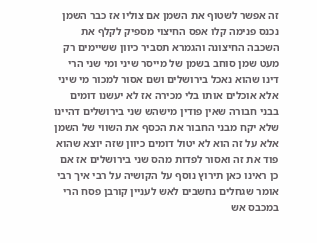זה אפשר לשטוף את השמן אם צוליו אז כבר השמן נכנס פנימה קלו אפס החיצוי מספיק לקלף את השכבה החיצונה והגמרא תסביר כיוון ששיימים רק מעט שמן סוחב בשמן של מייסר שיני ומי שני הרי דינו שהוא נאכל בירושלים ושם אסור למכור מי שיני אלא אוכלים אותו בלי מכירה אז לא יעשנו דומים בבני חבורה שאין פודין מישהש שני בירושלים דהיינו שלא יקח מבני החבור את הכסף את השווי של השמן אלא על זה הוא לא יטול דומים כיוון שזה יוצא שהוא פוד את זה ואסור לפדות מהס שני בירושלים אז אם כן ראינו כאן תירוץ נוסף על הקושיה על רבי איך רבי אומר שגחלים נחשבים לאש לעניין קורבן פסח הרי במכבס אש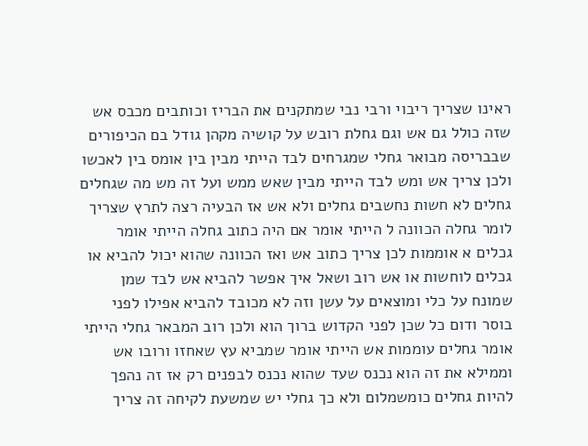ראינו שצריך ריבוי ורבי נבי שמתקנים את הבריז וכותבים מכבס אש שזה כולל גם אש וגם גחלת רובש על קושיה מקהן גודל בם הכיפורים שבבריסה מבואר גחלי שמגרחים לבד הייתי מבין בין אומס בין לאכשו ולכן צריך אש ומש לבד הייתי מבין שאש ממש ועל זה מש מה שגחלים גחלים לא חשות נחשבים גחלים ולא אש אז הבעיה רצה לתרץ שצריך לומר גחלה הכוונה ל הייתי אומר אם היה כתוב גחלה הייתי אומר גכלים א אוממות לכן צריך כתוב אש ואז הכוונה שהוא יכול להביא או גכלים לוחשות או אש רוב ושאל איך אפשר להביא אש לבד שמן שמונח על כלי ומוצאים על עשן וזה לא מכובד להביא אפילו לפני בוסר ודום כל שכן לפני הקדוש ברוך הוא ולכן רוב המבאר גחלי הייתי אומר גחלים עוממות אש הייתי אומר שמביא עץ שאחזו ורובו אש וממילא את זה הוא נכנס שעד שהוא נכנס לבפנים רק אז זה נהפך להיות גחלים כומשמלום ולא כך גחלי יש שמשעת לקיחה זה צריך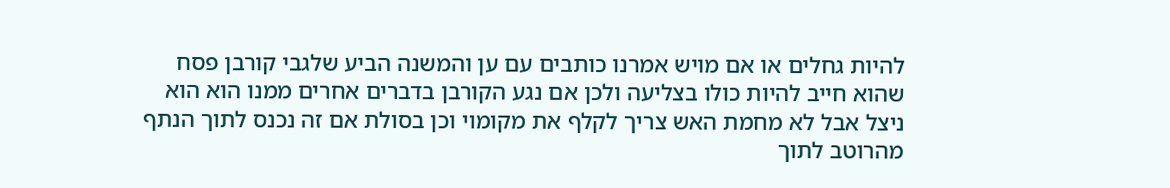להיות גחלים או אם מויש אמרנו כותבים עם ען והמשנה הביע שלגבי קורבן פסח שהוא חייב להיות כולו בצליעה ולכן אם נגע הקורבן בדברים אחרים ממנו הוא הוא ניצל אבל לא מחמת האש צריך לקלף את מקומוי וכן בסולת אם זה נכנס לתוך הנתף מהרוטב לתוך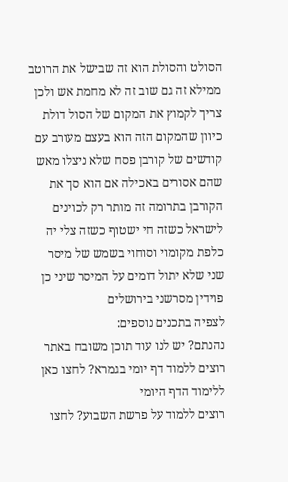הסולט והסולת הוא זה שבישל את הרוטב ממילא זה גם שוב זה לא מחמת אש ולכן צריך לקמוץ את המקום של הסול דולת כיוון שהמקום הזה הוא בעצם מעורב עם קודשים של קורבן פסח שלא ניצלו מאש שהם אסורים באכילה אם הוא סך את הקורבן בתרומה זה מותר רק לכוינים לישראל כשזה חי ישטוף כשזה צלי יה כלפת מקומוי וסוחוי בשמש של מיסר שני שלא יתול דומים על המיסר שיני כן פוידין מסרשני בירושלים
לצפיה בתכנים נוספים:
נהנתם? יש לנו עוד תוכן משובח באתר
רוצים ללמוד דף יומי בגמרא? לחצו כאן ללימוד הדף היומי
רוצים ללמוד על פרשת השבוע? לחצו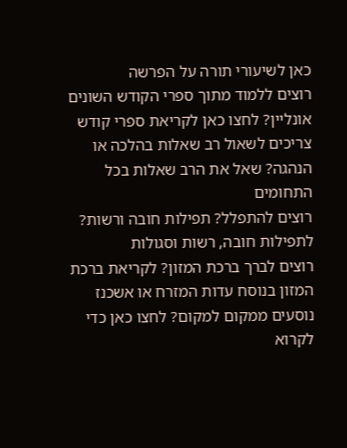כאן לשיעורי תורה על הפרשה
רוצים ללמוד מתוך ספרי הקודש השונים אונליין? לחצו כאן לקריאת ספרי קודש
צריכים לשאול רב שאלות בהלכה או הנהגה? שאל את הרב שאלות בכל התחומים
רוצים להתפלל? תפילות חובה ורשות? לתפילות חובה, רשות וסגולות
רוצים לברך ברכת המזון? לקריאת ברכת המזון בנוסח עדות המזרח או אשכנז
נוסעים ממקום למקום? לחצו כאן כדי לקרוא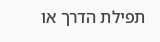תפילת הדרך או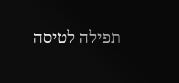תפילה לטיסה